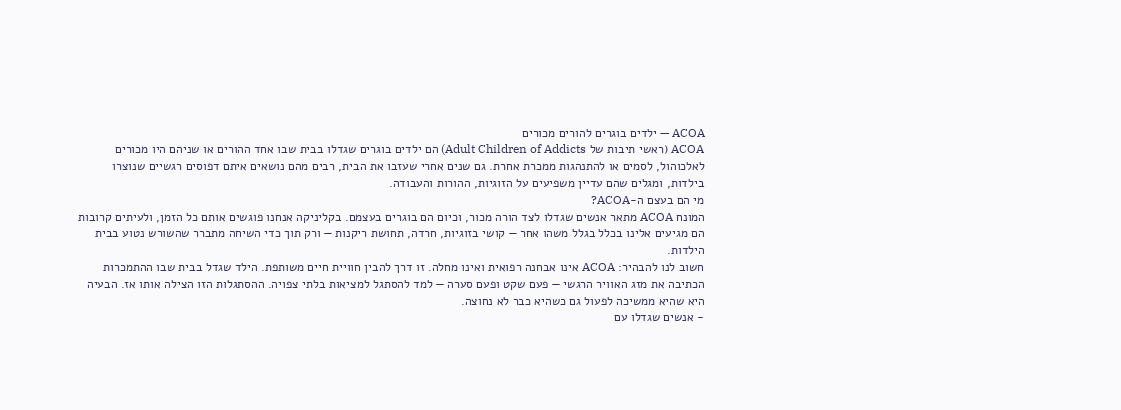ACOA — ילדים בוגרים להורים מכורים
ACOA (ראשי תיבות של Adult Children of Addicts) הם ילדים בוגרים שגדלו בבית שבו אחד ההורים או שניהם היו מכורים לאלכוהול, לסמים או להתנהגות ממכרת אחרת. גם שנים אחרי שעזבו את הבית, רבים מהם נושאים איתם דפוסים רגשיים שנוצרו בילדות, ומגלים שהם עדיין משפיעים על הזוגיות, ההורות והעבודה.
מי הם בעצם ה-ACOA?
המונח ACOA מתאר אנשים שגדלו לצד הורה מכור, וכיום הם בוגרים בעצמם. בקליניקה אנחנו פוגשים אותם כל הזמן, ולעיתים קרובות הם מגיעים אלינו בכלל בגלל משהו אחר — קושי בזוגיות, חרדה, תחושת ריקנות — ורק תוך כדי השיחה מתברר שהשורש נטוע בבית הילדות.
חשוב לנו להבהיר: ACOA אינו אבחנה רפואית ואינו מחלה. זו דרך להבין חוויית חיים משותפת. הילד שגדל בבית שבו ההתמכרות הכתיבה את מזג האוויר הרגשי — פעם שקט ופעם סערה — למד להסתגל למציאות בלתי צפויה. ההסתגלות הזו הצילה אותו אז. הבעיה היא שהיא ממשיכה לפעול גם כשהיא כבר לא נחוצה.
- אנשים שגדלו עם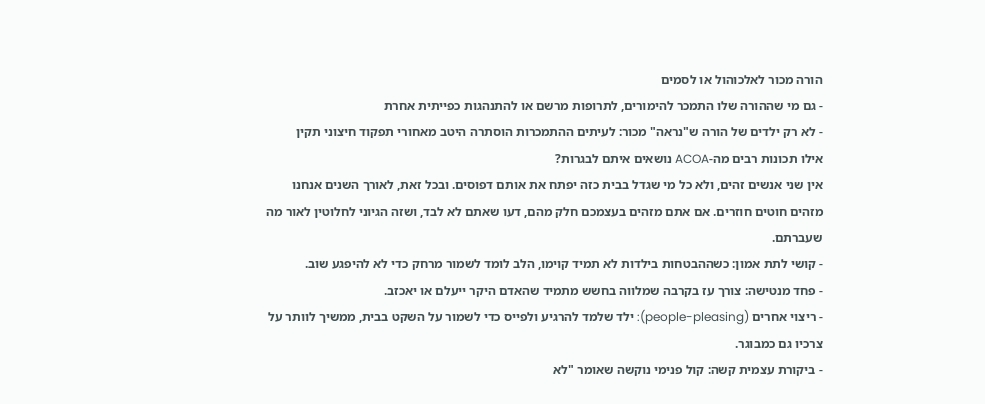הורה מכור לאלכוהול או לסמים
- גם מי שההורה שלו התמכר להימורים, לתרופות מרשם או להתנהגות כפייתית אחרת
- לא רק ילדים של הורה ש"נראה" מכור: לעיתים ההתמכרות הוסתרה היטב מאחורי תפקוד חיצוני תקין
אילו תכונות רבים מה-ACOA נושאים איתם לבגרות?
אין שני אנשים זהים, ולא כל מי שגדל בבית כזה יפתח את אותם דפוסים. ובכל זאת, לאורך השנים אנחנו מזהים חוטים חוזרים. אם אתם מזהים בעצמכם חלק מהם, דעו שאתם לא לבד, ושזה הגיוני לחלוטין לאור מה שעברתם.
- קושי לתת אמון: כשההבטחות בילדות לא תמיד קוימו, הלב לומד לשמור מרחק כדי לא להיפגע שוב.
- פחד מנטישה: צורך עז בקרבה שמלווה בחשש מתמיד שהאדם היקר ייעלם או יאכזב.
- ריצוי אחרים (people-pleasing): ילד שלמד להרגיע ולפייס כדי לשמור על השקט בבית, ממשיך לוותר על צרכיו גם כמבוגר.
- ביקורת עצמית קשה: קול פנימי נוקשה שאומר "לא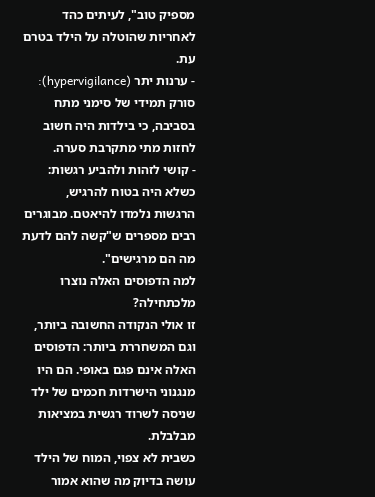מספיק טוב", לעיתים כהד לאחריות שהוטלה על הילד בטרם עת.
- ערנות יתר (hypervigilance): סורק תמידי של סימני מתח בסביבה, כי בילדות היה חשוב לחזות מתי מתקרבת סערה.
- קושי לזהות ולהביע רגשות: כשלא היה בטוח להרגיש, הרגשות נלמדו להיאטם. מבוגרים רבים מספרים ש"קשה להם לדעת מה הם מרגישים".
למה הדפוסים האלה נוצרו מלכתחילה?
זו אולי הנקודה החשובה ביותר, וגם המשחררת ביותר: הדפוסים האלה אינם פגם באופי. הם היו מנגנוני הישרדות חכמים של ילד שניסה לשרוד רגשית במציאות מבלבלת.
כשבית לא צפוי, המוח של הילד עושה בדיוק מה שהוא אמור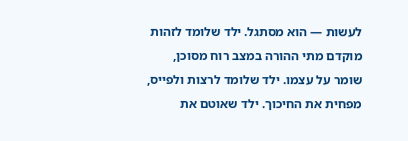לעשות — הוא מסתגל. ילד שלומד לזהות מוקדם מתי ההורה במצב רוח מסוכן, שומר על עצמו. ילד שלומד לרצות ולפייס, מפחית את החיכוך. ילד שאוטם את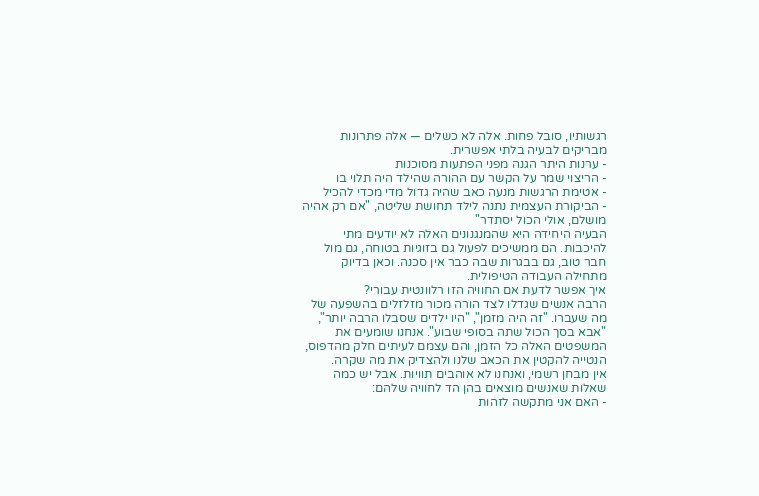רגשותיו, סובל פחות. אלה לא כשלים — אלה פתרונות מבריקים לבעיה בלתי אפשרית.
- ערנות היתר הגנה מפני הפתעות מסוכנות
- הריצוי שמר על הקשר עם ההורה שהילד היה תלוי בו
- אטימת הרגשות מנעה כאב שהיה גדול מדי מכדי להכיל
- הביקורת העצמית נתנה לילד תחושת שליטה, "אם רק אהיה מושלם, אולי הכול יסתדר"
הבעיה היחידה היא שהמנגנונים האלה לא יודעים מתי להיכבות. הם ממשיכים לפעול גם בזוגיות בטוחה, גם מול חבר טוב, גם בבגרות שבה כבר אין סכנה. וכאן בדיוק מתחילה העבודה הטיפולית.
איך אפשר לדעת אם החוויה הזו רלוונטית עבורי?
הרבה אנשים שגדלו לצד הורה מכור מזלזלים בהשפעה של מה שעברו. "זה היה מזמן", "היו ילדים שסבלו הרבה יותר", "אבא בסך הכול שתה בסופי שבוע". אנחנו שומעים את המשפטים האלה כל הזמן, והם עצמם לעיתים חלק מהדפוס, הנטייה להקטין את הכאב שלנו ולהצדיק את מה שקרה.
אין מבחן רשמי, ואנחנו לא אוהבים תוויות. אבל יש כמה שאלות שאנשים מוצאים בהן הד לחוויה שלהם:
- האם אני מתקשה לזהות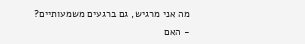מה אני מרגיש, גם ברגעים משמעותיים?
- האם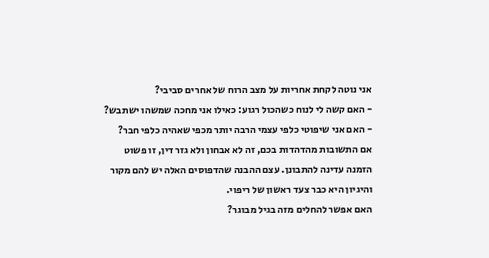אני נוטה לקחת אחריות על מצב הרוח של אחרים סביבי?
- האם קשה לי לנוח כשהכול רגוע: כאילו אני מחכה שמשהו ישתבש?
- האם אני שיפוטי כלפי עצמי הרבה יותר מכפי שאהיה כלפי חבר?
אם התשובות מהדהדות בכם, זה לא אבחון ולא גזר דין, זו פשוט הזמנה עדינה להתבונן. עצם ההבנה שהדפוסים האלה יש להם מקור והיגיון היא כבר צעד ראשון של ריפוי.
האם אפשר להחלים מזה בגיל מבוגר?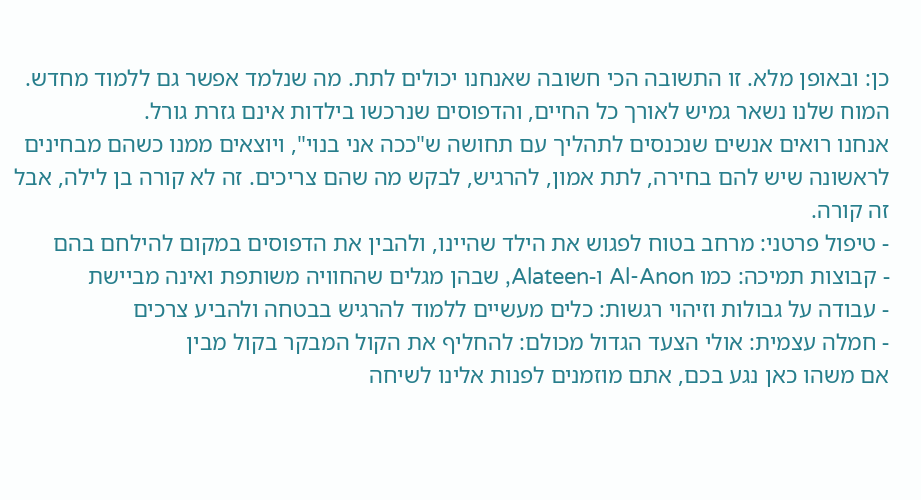כן: ובאופן מלא. זו התשובה הכי חשובה שאנחנו יכולים לתת. מה שנלמד אפשר גם ללמוד מחדש. המוח שלנו נשאר גמיש לאורך כל החיים, והדפוסים שנרכשו בילדות אינם גזרת גורל.
אנחנו רואים אנשים שנכנסים לתהליך עם תחושה ש"ככה אני בנוי", ויוצאים ממנו כשהם מבחינים לראשונה שיש להם בחירה, לתת אמון, להרגיש, לבקש מה שהם צריכים. זה לא קורה בן לילה, אבל זה קורה.
- טיפול פרטני: מרחב בטוח לפגוש את הילד שהיינו, ולהבין את הדפוסים במקום להילחם בהם
- קבוצות תמיכה: כמו Al-Anon ו-Alateen, שבהן מגלים שהחוויה משותפת ואינה מביישת
- עבודה על גבולות וזיהוי רגשות: כלים מעשיים ללמוד להרגיש בבטחה ולהביע צרכים
- חמלה עצמית: אולי הצעד הגדול מכולם: להחליף את הקול המבקר בקול מבין
אם משהו כאן נגע בכם, אתם מוזמנים לפנות אלינו לשיחה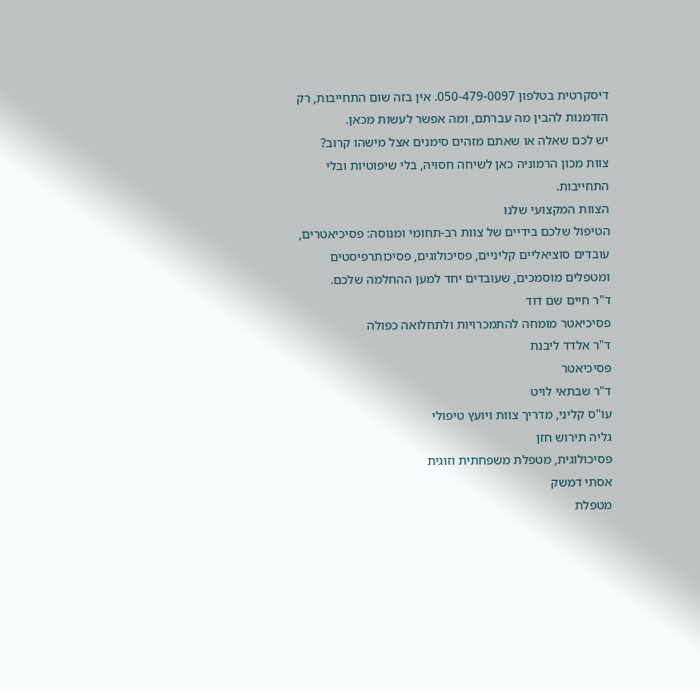דיסקרטית בטלפון 050-479-0097. אין בזה שום התחייבות, רק הזדמנות להבין מה עברתם, ומה אפשר לעשות מכאן.
יש לכם שאלה או שאתם מזהים סימנים אצל מישהו קרוב?
צוות מכון הרמוניה כאן לשיחה חסויה, בלי שיפוטיות ובלי התחייבות.
הצוות המקצועי שלנו
הטיפול שלכם בידיים של צוות רב-תחומי ומנוסה: פסיכיאטרים, עובדים סוציאליים קליניים, פסיכולוגים, פסיכותרפיסטים ומטפלים מוסמכים, שעובדים יחד למען ההחלמה שלכם.
ד"ר חיים שם דוד
פסיכיאטר מומחה להתמכרויות ולתחלואה כפולה
ד"ר אלדד ליבנת
פסיכיאטר
ד"ר שבתאי לויט
עו"ס קליני, מדריך צוות ויועץ טיפולי
גליה תירוש חזן
פסיכולוגית, מטפלת משפחתית וזוגית
אסתי דמשק
מטפלת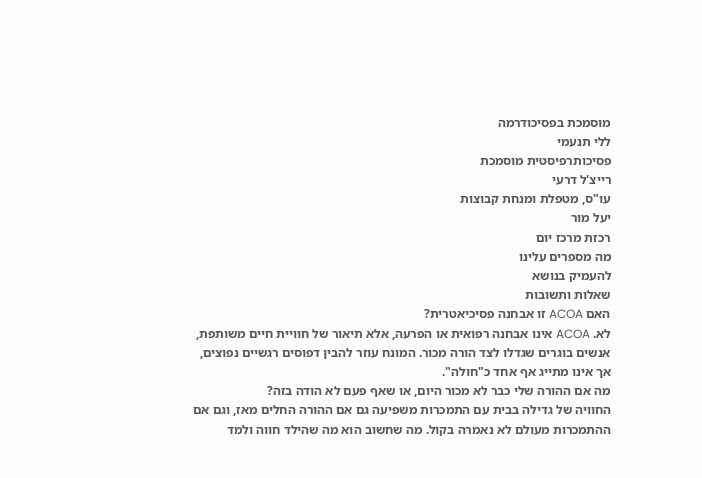מוסמכת בפסיכודרמה
ללי תנעמי
פסיכותרפיסטית מוסמכת
רייצ'ל דרעי
עו"ס, מטפלת ומנחת קבוצות
יעל מור
רכזת מרכז יום
מה מספרים עלינו
להעמיק בנושא
שאלות ותשובות
האם ACOA זו אבחנה פסיכיאטרית?
לא. ACOA אינו אבחנה רפואית או הפרעה, אלא תיאור של חוויית חיים משותפת, אנשים בוגרים שגדלו לצד הורה מכור. המונח עוזר להבין דפוסים רגשיים נפוצים, אך אינו מתייג אף אחד כ"חולה".
מה אם ההורה שלי כבר לא מכור היום, או שאף פעם לא הודה בזה?
החוויה של גדילה בבית עם התמכרות משפיעה גם אם ההורה החלים מאז, וגם אם ההתמכרות מעולם לא נאמרה בקול. מה שחשוב הוא מה שהילד חווה ולמד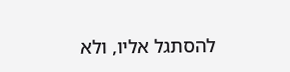להסתגל אליו, ולא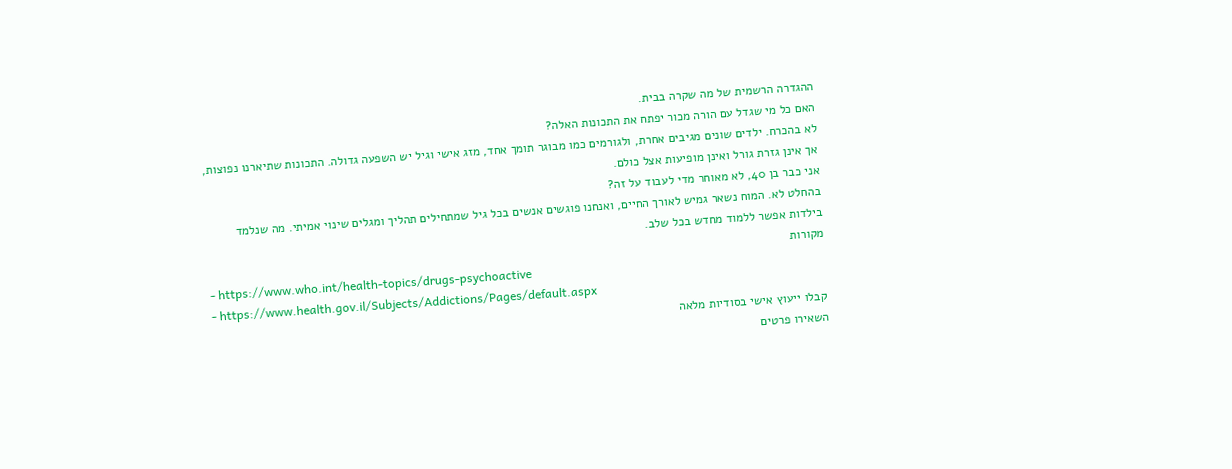ההגדרה הרשמית של מה שקרה בבית.
האם כל מי שגדל עם הורה מכור יפתח את התכונות האלה?
לא בהכרח. ילדים שונים מגיבים אחרת, ולגורמים כמו מבוגר תומך אחד, מזג אישי וגיל יש השפעה גדולה. התכונות שתיארנו נפוצות, אך אינן גזרת גורל ואינן מופיעות אצל כולם.
אני כבר בן 40, לא מאוחר מדי לעבוד על זה?
בהחלט לא. המוח נשאר גמיש לאורך החיים, ואנחנו פוגשים אנשים בכל גיל שמתחילים תהליך ומגלים שינוי אמיתי. מה שנלמד בילדות אפשר ללמוד מחדש בכל שלב.
מקורות
- https://www.who.int/health-topics/drugs-psychoactive
- https://www.health.gov.il/Subjects/Addictions/Pages/default.aspx
קבלו ייעוץ אישי בסודיות מלאה
השאירו פרטים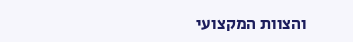והצוות המקצועי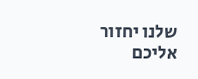שלנו יחזור אליכם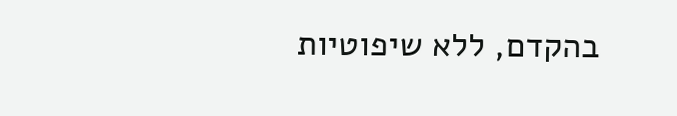בהקדם, ללא שיפוטיות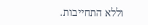וללא התחייבות.